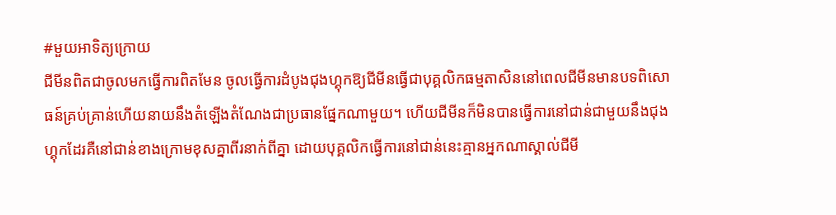#មួយអាទិត្យក្រោយ
ជីមីនពិតជាចូលមកធ្វើការពិតមែន ចូលធ្វើការដំបូងជុងហ្គុកឱ្យជីមីនធ្វើជាបុគ្គលិកធម្មតាសិននៅពេលជីមីនមានបទពិសោធន៍គ្រប់គ្រាន់ហើយនាយនឹងតំឡើងតំណែងជាប្រធានផ្នែកណាមួយ។ ហើយជីមីនក៏មិនបានធ្វើការនៅជាន់ជាមួយនឹងជុងហ្គុកដែរគឺនៅជាន់ខាងក្រោមខុសគ្នាពីរនាក់ពីគ្នា ដោយបុគ្គលិកធ្វើការនៅជាន់នេះគ្មានអ្នកណាស្គាល់ជីមី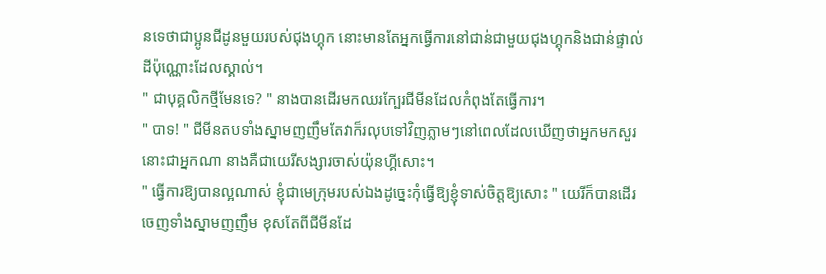នទេថាជាប្អូនជីដូនមួយរបស់ជុងហ្គុក នោះមានតែអ្នកធ្វើការនៅជាន់ជាមួយជុងហ្គុកនិងជាន់ផ្ទាល់ដីប៉ុណ្ណោះដែលស្គាល់។
" ជាបុគ្គលិកថ្មីមែនទេ? " នាងបានដើរមកឈរក្បែរជីមីនដែលកំពុងតែធ្វើការ។
" បាទ! " ជីមីនតបទាំងស្នាមញញឹមតែវាក៏រលុបទៅវិញភ្លាមៗនៅពេលដែលឃើញថាអ្នកមកសួរនោះជាអ្នកណា នាងគឺជាយេរីសង្សារចាស់យ៉ុនហ្គីសោះ។
" ធ្វើការឱ្យបានល្អណាស់ ខ្ញុំជាមេក្រុមរបស់ឯងដូច្នេះកុំធ្វើឱ្យខ្ញុំទាស់ចិត្តឱ្យសោះ " យេរីក៏បានដើរចេញទាំងស្នាមញញឹម ខុសតែពីជីមីនដែ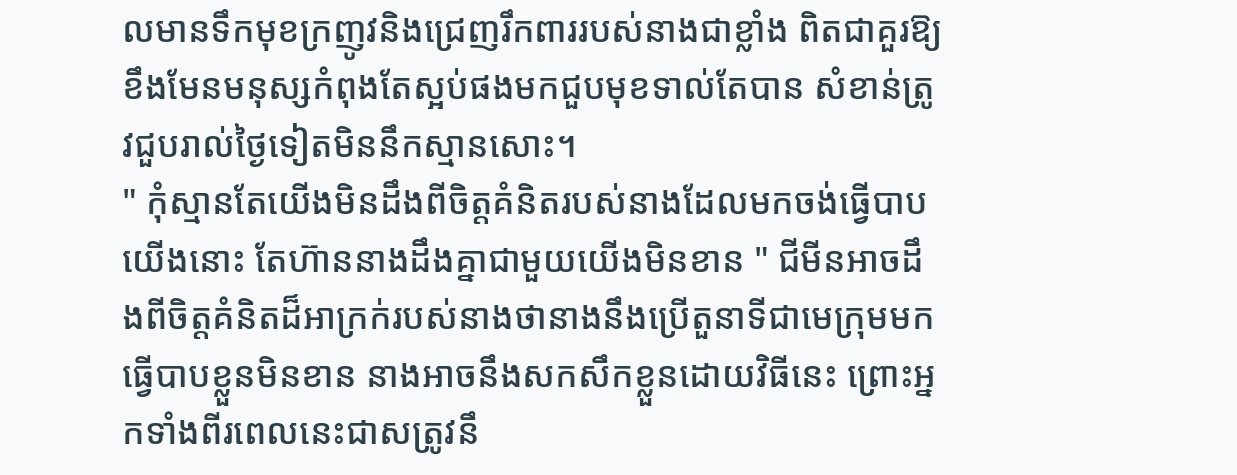លមានទឹកមុខក្រញូវនិងជ្រេញរឹកពាររបស់នាងជាខ្លាំង ពិតជាគួរឱ្យខឹងមែនមនុស្សកំពុងតែស្អប់ផងមកជួបមុខទាល់តែបាន សំខាន់ត្រូវជួបរាល់ថ្ងៃទៀតមិននឹកស្មានសោះ។
" កុំស្មានតែយើងមិនដឹងពីចិត្តគំនិតរបស់នាងដែលមកចង់ធ្វើបាបយើងនោះ តែហ៊ាននាងដឹងគ្នាជាមួយយើងមិនខាន " ជីមីនអាចដឹងពីចិត្តគំនិតដ៏អាក្រក់របស់នាងថានាងនឹងប្រើតួនាទីជាមេក្រុមមកធ្វើបាបខ្លួនមិនខាន នាងអាចនឹងសកសឹកខ្លួនដោយវិធីនេះ ព្រោះអ្នកទាំងពីរពេលនេះជាសត្រូវនឹ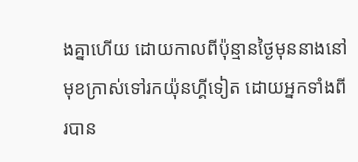ងគ្នាហើយ ដោយកាលពីប៉ុន្មានថ្ងៃមុននាងនៅមុខក្រាស់ទៅរកយ៉ុនហ្គីទៀត ដោយអ្នកទាំងពីរបាន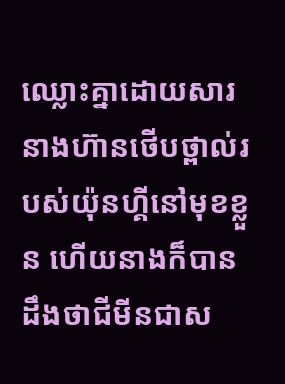ឈ្លោះគ្នាដោយសារនាងហ៊ានថើបថ្ពាល់របស់យ៉ុនហ្គីនៅមុខខ្លួន ហើយនាងក៏បានដឹងថាជីមីនជាស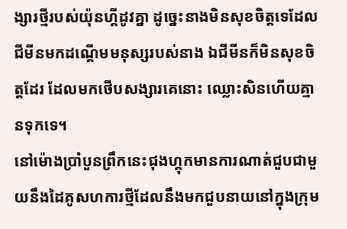ង្សារថ្មីរបស់យ៉ុនហ្គីដូវគ្នា ដូច្នេះនាងមិនសុខចិត្តទេដែលជីមីនមកដណ្ដើមមនុស្សរបស់នាង ឯជីមីនក៏មិនសុខចិត្តដែរ ដែលមកថើបសង្សារគេនោះ ឈ្លោះសិនហើយគ្មានទុកទេ។
នៅម៉ោងប្រាំបួនព្រឹកនេះជុងហ្គុកមានការណាត់ជួបជាមួយនឹងដៃគូសហការថ្មីដែលនឹងមកជួបនាយនៅក្នុងក្រុម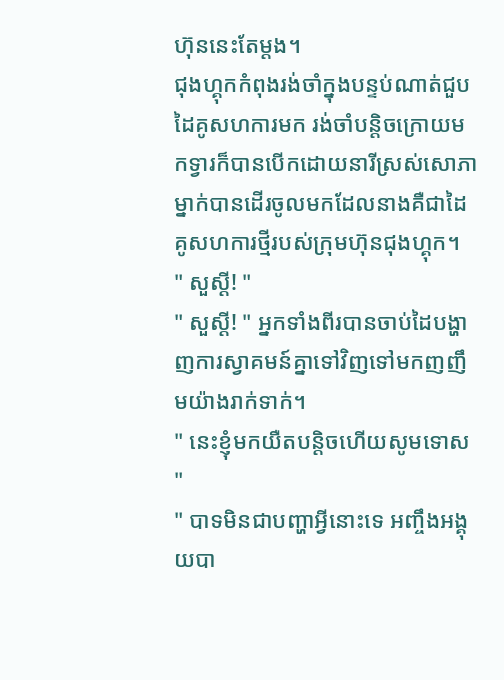ហ៊ុននេះតែម្ដង។
ជុងហ្គុកកំពុងរង់ចាំក្នុងបន្ទប់ណាត់ជួបដៃគូសហការមក រង់ចាំបន្តិចក្រោយមកទ្វារក៏បានបើកដោយនារីស្រស់សោភាម្នាក់បានដើរចូលមកដែលនាងគឺជាដៃគូសហការថ្មីរបស់ក្រុមហ៊ុនជុងហ្គុក។
" សួស្ដី! "
" សួស្ដី! " អ្នកទាំងពីរបានចាប់ដៃបង្ហាញការស្វាគមន៍គ្នាទៅវិញទៅមកញញឹមយ៉ាងរាក់ទាក់។
" នេះខ្ញុំមកយឺតបន្តិចហើយសូមទោស "
" បាទមិនជាបញ្ហាអ្វីនោះទេ អញ្ចឹងអង្គុយបា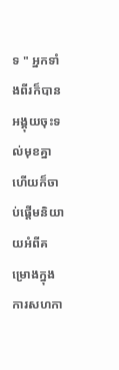ទ " អ្នកទាំងពីរក៏បានអង្គុយចុះទល់មុខគ្នា ហើយក៏ចាប់ផ្ដើមនិយាយអំពីគម្រោងក្នុងការសហកា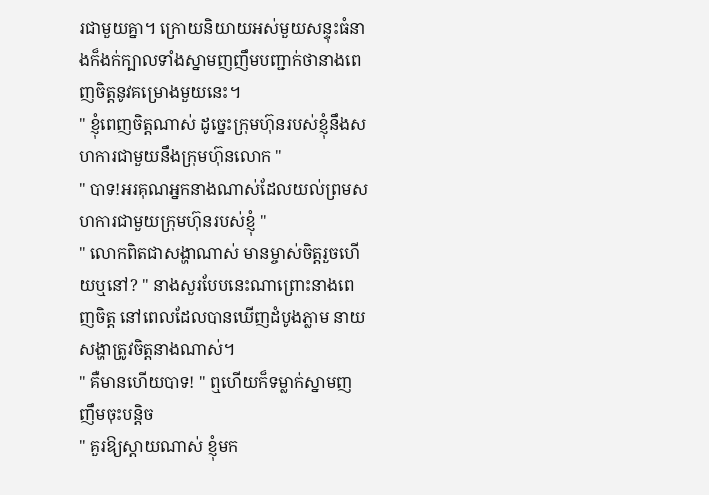រជាមួយគ្នា។ ក្រោយនិយាយអស់មួយសន្ទុះធំនាងក៏ងក់ក្បាលទាំងស្នាមញញឹមបញ្ជាក់ថានាងពេញចិត្តនូវគម្រោងមួយនេះ។
" ខ្ញុំពេញចិត្តណាស់ ដូច្នេះក្រុមហ៊ុនរបស់ខ្ញុំនឹងសហការជាមួយនឹងក្រុមហ៊ុនលោក "
" បាទ!អរគុណអ្នកនាងណាស់ដែលយល់ព្រមសហការជាមួយក្រុមហ៊ុនរបស់ខ្ញុំ "
" លោកពិតជាសង្ហាណាស់ មានម្ចាស់ចិត្តរួចហើយឬនៅ? " នាងសួរបែបនេះណាព្រោះនាងពេញចិត្ត នៅពេលដែលបានឃើញដំបូងភ្លាម នាយសង្ហាត្រូវចិត្តនាងណាស់។
" គឺមានហើយបាទ! " ឮហើយក៏ទម្លាក់ស្នាមញញឹមចុះបន្តិច
" គួរឱ្យស្ដាយណាស់ ខ្ញុំមក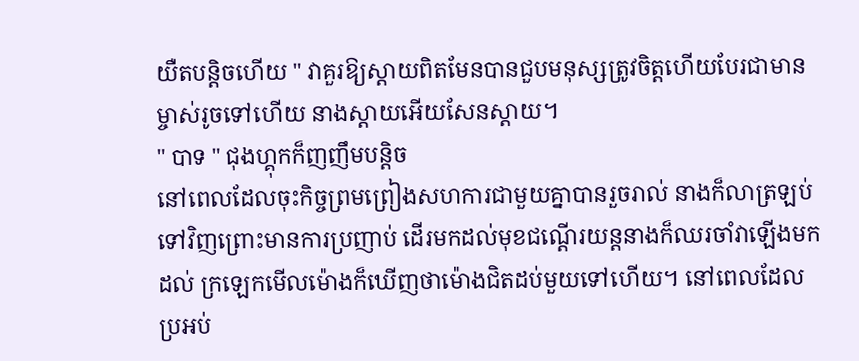យឺតបន្តិចហើយ " វាគួរឱ្យស្ដាយពិតមែនបានជួបមនុស្សត្រូវចិត្តហើយបែរជាមានម្ចាស់រូចទៅហើយ នាងស្ដាយអើយសែនស្ដាយ។
" បាទ " ជុងហ្គុកក៏ញញឹមបន្តិច
នៅពេលដែលចុះកិច្ចព្រមព្រៀងសហការជាមួយគ្នាបានរួចរាល់ នាងក៏លាត្រឡប់ទៅវិញព្រោះមានការប្រញាប់ ដើរមកដល់មុខជណ្ដើរយន្តនាងក៏ឈរចាំវាឡើងមកដល់ ក្រឡេកមើលម៉ោងក៏ឃើញថាម៉ោងជិតដប់មួយទៅហើយ។ នៅពេលដែលប្រអប់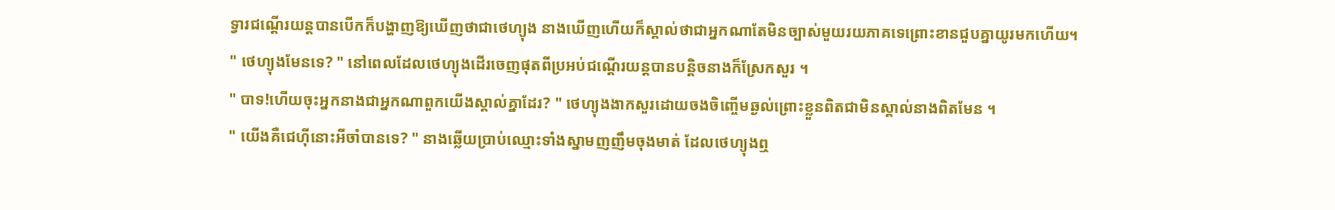ទ្វារជណ្ដើរយន្តបានបើកក៏បង្ហាញឱ្យឃើញថាជាថេហ្យុង នាងឃើញហើយក៏ស្គាល់ថាជាអ្នកណាតែមិនច្បាស់មួយរយភាគទេព្រោះខានជួបគ្នាយូរមកហើយ។
" ថេហ្យុងមែនទេ? " នៅពេលដែលថេហ្យុងដើរចេញផុតពីប្រអប់ជណ្ដើរយន្តបានបន្តិចនាងក៏ស្រែកសួរ ។
" បាទ!ហើយចុះអ្នកនាងជាអ្នកណាពួកយើងស្គាល់គ្នាដែរ? " ថេហ្យុងងាកសួរដោយចងចិញ្ចើមឆ្ងល់ព្រោះខ្លួនពិតជាមិនស្គាល់នាងពិតមែន ។
" យើងគឺជេហ៊ីនោះអីចាំបានទេ? " នាងឆ្លើយប្រាប់ឈ្មោះទាំងស្នាមញញឹមចុងមាត់ ដែលថេហ្យុងឮ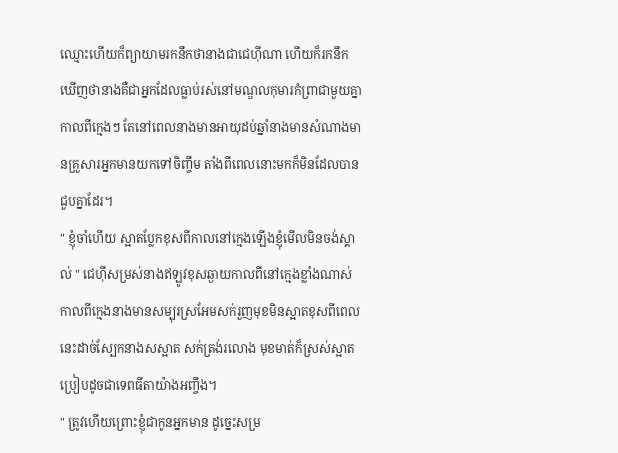ឈ្មោះហើយក៏ព្យាយាមរកនឹកថានាងជាជេហ៊ីណា ហើយក៏រកនឹកឃើញថានាងគឺជាអ្នកដែលធ្លាប់រស់នៅមណ្ឌលកុមារកំព្រាជាមួយគ្នាកាលពីក្មេងៗ តែនៅពេលនាងមានអាយុដប់ឆ្នាំនាងមានសំណាងមានគ្រួសារអ្នកមានយកទៅចិញ្ចឹម តាំងពីពេលនោះមកក៏មិនដែលបានជួបគ្នាដែរ។
" ខ្ញុំចាំហើយ ស្អាតប្លែកខុសពីកាលនៅក្មេងឡើងខ្ញុំមើលមិនចង់ស្គាល់ " ជេហ៊ីសម្រស់នាងឥឡូវខុសឆ្ងាយកាលពីនៅក្មេងខ្លាំងណាស់ កាលពីក្មេងនាងមានសម្បុរស្រអែមសក់រួញមុខមិនស្អាតខុសពីពេលនេះដាច់ស្បែកនាងសស្អាត សក់ត្រង់រលោង មុខមាត់ក៏ស្រស់ស្អាតប្រៀបដូចជាទេពធីតាយ៉ាងអញ្ចឹង។
" ត្រូវហើយព្រោះខ្ញុំជាកូនអ្នកមាន ដូច្នេះសម្រ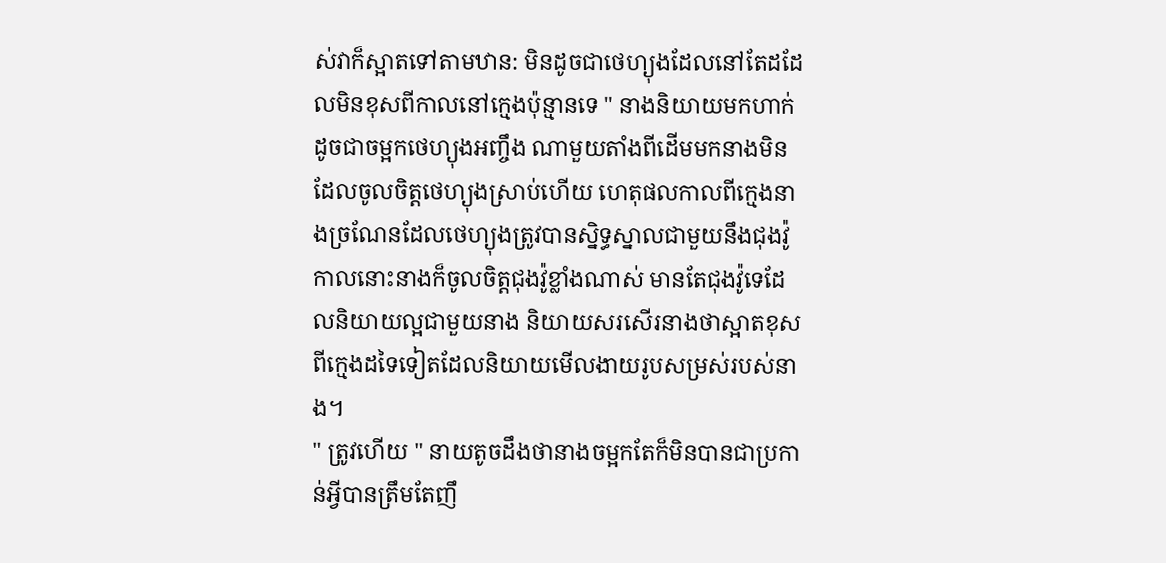ស់វាក៏ស្អាតទៅតាមឋាន: មិនដូចជាថេហ្យុងដែលនៅតែដដែលមិនខុសពីកាលនៅក្មេងប៉ុន្មានទេ " នាងនិយាយមកហាក់ដូចជាចម្អកថេហ្យុងអញ្ចឹង ណាមួយតាំងពីដើមមកនាងមិនដែលចូលចិត្តថេហ្យុងស្រាប់ហើយ ហេតុផលកាលពីក្មេងនាងច្រណែនដែលថេហ្យុងត្រូវបានស្និទ្ធស្នាលជាមួយនឹងជុងវ៉ូ កាលនោះនាងក៏ចូលចិត្តជុងវ៉ូខ្លាំងណាស់ មានតែជុងវ៉ូទេដែលនិយាយល្អជាមួយនាង និយាយសរសើរនាងថាស្អាតខុសពីក្មេងដទៃទៀតដែលនិយាយមើលងាយរូបសម្រស់របស់នាង។
" ត្រូវហើយ " នាយតូចដឹងថានាងចម្អកតែក៏មិនបានជាប្រកាន់អ្វីបានត្រឹមតែញឹ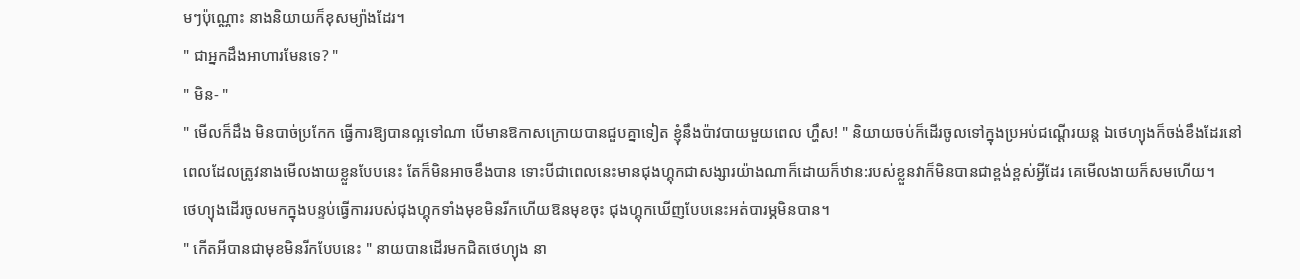មៗប៉ុណ្ណោះ នាងនិយាយក៏ខុសម្យ៉ាងដែរ។
" ជាអ្នកដឹងអាហារមែនទេ? "
" មិន- "
" មើលក៏ដឹង មិនបាច់ប្រកែក ធ្វើការឱ្យបានល្អទៅណា បើមានឱកាសក្រោយបានជួបគ្នាទៀត ខ្ញុំនឹងប៉ាវបាយមួយពេល ហ្ហឹស! " និយាយចប់ក៏ដើរចូលទៅក្នុងប្រអប់ជណ្ដើរយន្ត ឯថេហ្យុងក៏ចង់ខឹងដែរនៅពេលដែលត្រូវនាងមើលងាយខ្លួនបែបនេះ តែក៏មិនអាចខឹងបាន ទោះបីជាពេលនេះមានជុងហ្គុកជាសង្សារយ៉ាងណាក៏ដោយក៏ឋាន:របស់ខ្លួនវាក៏មិនបានជាខ្ពង់ខ្ពស់អ្វីដែរ គេមើលងាយក៏សមហើយ។
ថេហ្យុងដើរចូលមកក្នុងបន្ទប់ធ្វើការរបស់ជុងហ្គុកទាំងមុខមិនរីកហើយឱនមុខចុះ ជុងហ្គុកឃើញបែបនេះអត់បារម្ភមិនបាន។
" កើតអីបានជាមុខមិនរីកបែបនេះ " នាយបានដើរមកជិតថេហ្យុង នា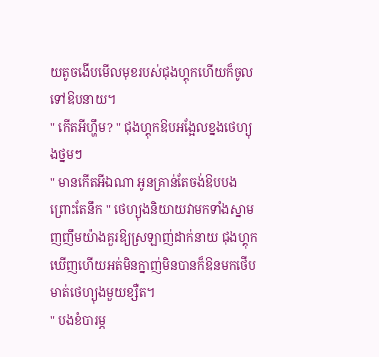យតូចងើបមើលមុខរបស់ជុងហ្គុកហើយក៏ចូលទៅឱបនាយ។
" កើតអីហ្ហឹម? " ជុងហ្គុកឱបអង្អែលខ្នងថេហ្យុងថ្នមៗ
" មានកើតអីឯណា អូនគ្រាន់តែចង់ឱបបងព្រោះតែនឹក " ថេហ្យុងនិយាយវាមកទាំងស្នាមញញឹមយ៉ាងគួរឱ្យស្រឡាញ់ដាក់នាយ ជុងហ្គុកឃើញហើយអត់មិនក្នាញ់មិនបានក៏ឱនមកថើបមាត់ថេហ្យុងមួយខ្សឺត។
" បងខំបារម្ភ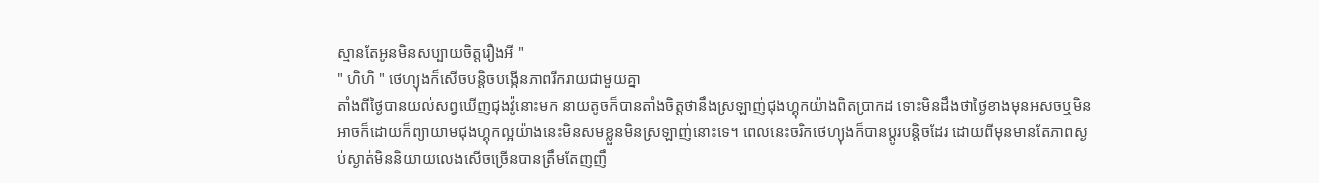ស្មានតែអូនមិនសប្បាយចិត្តរឿងអី "
" ហិហិ " ថេហ្យុងក៏សើចបន្តិចបង្កើនភាពរីករាយជាមួយគ្នា
តាំងពីថ្ងៃបានយល់សព្វឃើញជុងវ៉ូនោះមក នាយតូចក៏បានតាំងចិត្តថានឹងស្រឡាញ់ជុងហ្គុកយ៉ាងពិតប្រាកដ ទោះមិនដឹងថាថ្ងៃខាងមុនអសចឬមិនអាចក៏ដោយក៏ព្យាយាមជុងហ្គុកល្អយ៉ាងនេះមិនសមខ្លួនមិនស្រឡាញ់នោះទេ។ ពេលនេះចរិកថេហ្យុងក៏បានប្ដូរបន្តិចដែរ ដោយពីមុនមានតែភាពស្ងប់ស្ងាត់មិននិយាយលេងសើចច្រើនបានត្រឹមតែញញឹ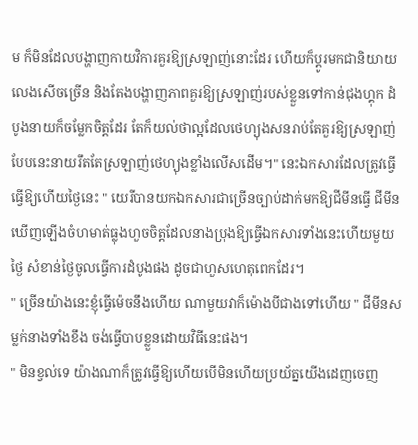ម ក៏មិនដែលបង្ហាញកាយវិការគួរឱ្យស្រឡាញ់នោះដែរ ហើយក៏ប្ដូរមកជានិយាយលេងសើចច្រើន និងតែងបង្ហាញភាពគួរឱ្យស្រឡាញ់របស់ខ្លួនទៅកាន់ជុងហ្គុក ដំបូងនាយក៏ចម្លែកចិត្តដែរ តែក៏យល់ថាល្អដែលថេហ្យុងសនរាប់តែគួរឱ្យស្រឡាញ់បែបនេះនាយរឹតតែស្រឡាញ់ថេហ្យុងខ្លាំងលើសដើម។" នេះឯកសារដែលត្រូវធ្វើ ធ្វើឱ្យហើយថ្ងៃនេះ " យេរីបានយកឯកសារជាច្រើនច្បាប់ដាក់មកឱ្យជីមីនធ្វើ ជីមីនឃើញឡើងចំហមាត់ធ្លុងហួចចិត្តដែលនាងប្រុងឱ្យធ្វើឯកសារទាំងនេះហើយមួយថ្ងៃ សំខាន់ថ្ងៃចូលធ្វើការដំបូងផង ដូចជាហួសហេតុពេកដែរ។
" ច្រើនយ៉ាងនេះខ្ញុំធ្វើម៉េចនឹងហើយ ណាមួយវាក៏ម៉ោងបីជាងទៅហើយ " ជីមីនសម្លក់នាងទាំងខឹង ចង់ធ្វើបាបខ្លួនដោយវិធីនេះផង។
" មិនខ្វល់ទេ យ៉ាងណាក៏ត្រូវធ្វើឱ្យហើយបើមិនហើយប្រយ័ត្នយើងដេញចេញ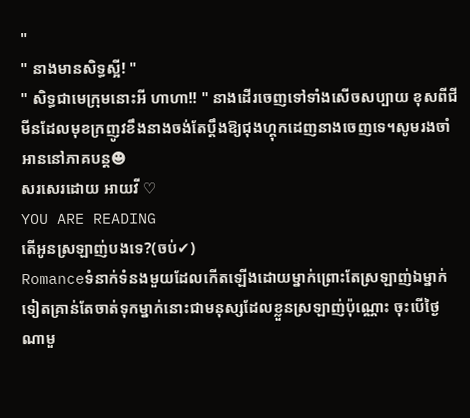"
" នាងមានសិទ្ធស្អី! "
" សិទ្ធជាមេក្រុមនោះអី ហាហា!! " នាងដើរចេញទៅទាំងសើចសប្បាយ ខុសពីជីមីនដែលមុខក្រញូវខឹងនាងចង់តែប្ដឹងឱ្យជុងហ្គុកដេញនាងចេញទេ។សូមរងចាំអាននៅភាគបន្ត☻
សរសេរដោយ អាយវី ♡
YOU ARE READING
តើអូនស្រឡាញ់បងទេ?(ចប់✔)
Romanceទំនាក់ទំនងមួយដែលកើតឡើងដោយម្នាក់ព្រោះតែស្រឡាញ់ឯម្នាក់ទៀតគ្រាន់តែចាត់ទុកម្នាក់នោះជាមនុស្សដែលខ្លួនស្រឡាញ់ប៉ុណ្ណោះ ចុះបើថ្ងៃណាមួ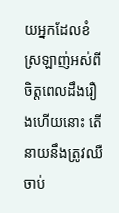យអ្នកដែលខំស្រឡាញ់អស់ពីចិត្តពេលដឹងរឿងហើយនោះ តើនាយនឹងត្រូវឈឺចាប់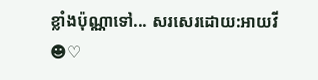ខ្លាំងប៉ុណ្ណាទៅ... សរសេរដោយ:អាយវី☻♡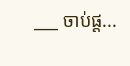___ ចាប់ផ្ដ...